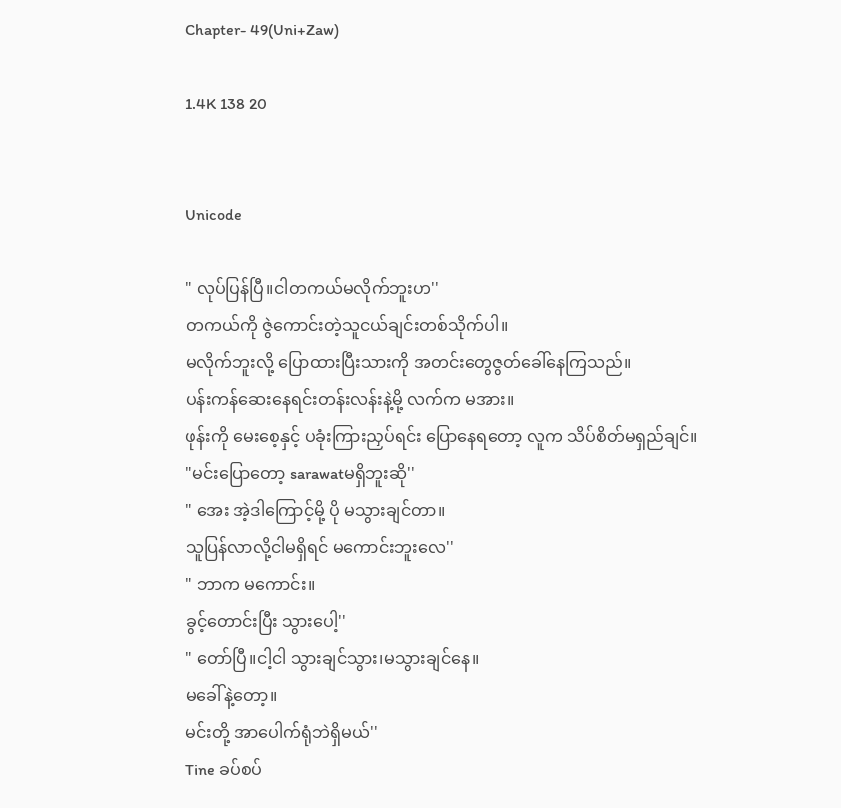Chapter- 49(Uni+Zaw)

1.4K 138 20


Unicode

" လုပ်ပြန်ပြီ။ငါတကယ်မလိုက်ဘူးဟ''
တကယ်ကို ဇွဲကောင်းတဲ့သူငယ်ချင်းတစ်သိုက်ပါ။
မလိုက်ဘူးလို့ ပြောထားပြီးသားကို အတင်းတွေဇွတ်ခေါ်နေကြသည်။
ပန်းကန်ဆေးနေရင်းတန်းလန်းနဲ့မို့ လက်က မအား။
ဖုန်းကို မေးစေ့နှင့် ပခုံးကြားညှပ်ရင်း ပြောနေရတော့ လူက သိပ်စိတ်မရှည်ချင်။
"မင်းပြောတော့ sarawatမရှိဘူးဆို''
" အေး အဲ့ဒါကြောင့်မို့ ပို မသွားချင်တာ။
သူပြန်လာလို့ငါမရှိရင် မကောင်းဘူးလေ''
" ဘာက မကောင်း။
ခွင့်တောင်းပြီး သွားပေါ့''
" တော်ပြီ။ငါ့ငါ သွားချင်သွား၊မသွားချင်နေ။
မခေါ်နဲ့တော့။
မင်းတို့ အာပေါက်ရုံဘဲရှိမယ်''
Tine ခပ်စပ်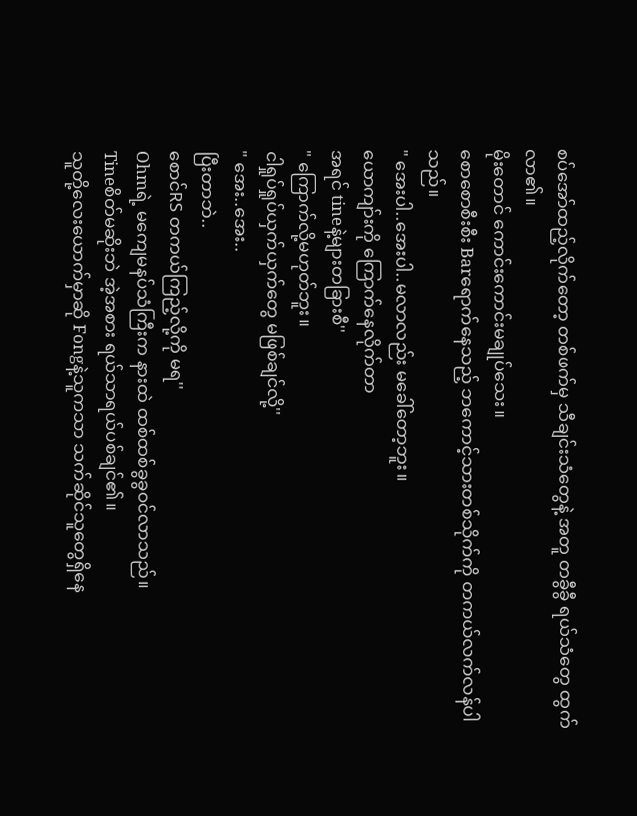စပ်အော်ထည့်လိုက်တော့ တစ်ဖက်မှ သီချင်းသံတွေနဲ့ အတူ တခွီခွီ ရယ်သံတွေ ထွက်လာ၏။
မိုးတောင် ကောင်းကောင်းမချုပ်သေး။
စောစောစီးစီး Barရောက်နေသည့် ဘကောင့်သားတစ်သိုက်ကို တကယ်လက်လန်ပါသည်။
" အေးပါ..အေးပါ..မလာလည်း မခေါ်တော့ဘူး။
ယောကျာ်းကို ကြောက်နေလိုက်တာ
အရင် tineနဲ့များတခြားစီ''
" ကြောက်လို့မဟုတ်ဘူး။
ငါရှုပ်ရှုပ်ယှက်ယှက်တွေ မဖြစ်ချင်လို့''
" အေး..အေး..
ပြီးတာဘဲ..
စောင်RS တကယ်ကြည့်လို့ကို မရ''
Ohmရဲ့ မကျေမနပ်သံကြီးက နားထဲ ထစ်ထစ်ခွခွဝင်လာသည်။
Tineစိတ်မဆိုးဘဲ အဲ့အစား ရယ်သာရယ်ပစ်ချင်၏။
သူတို့လေးယောက်မှာဆို Fongနဲ့သူကသာ သက်ဆိုင်သူတွေရှိနေ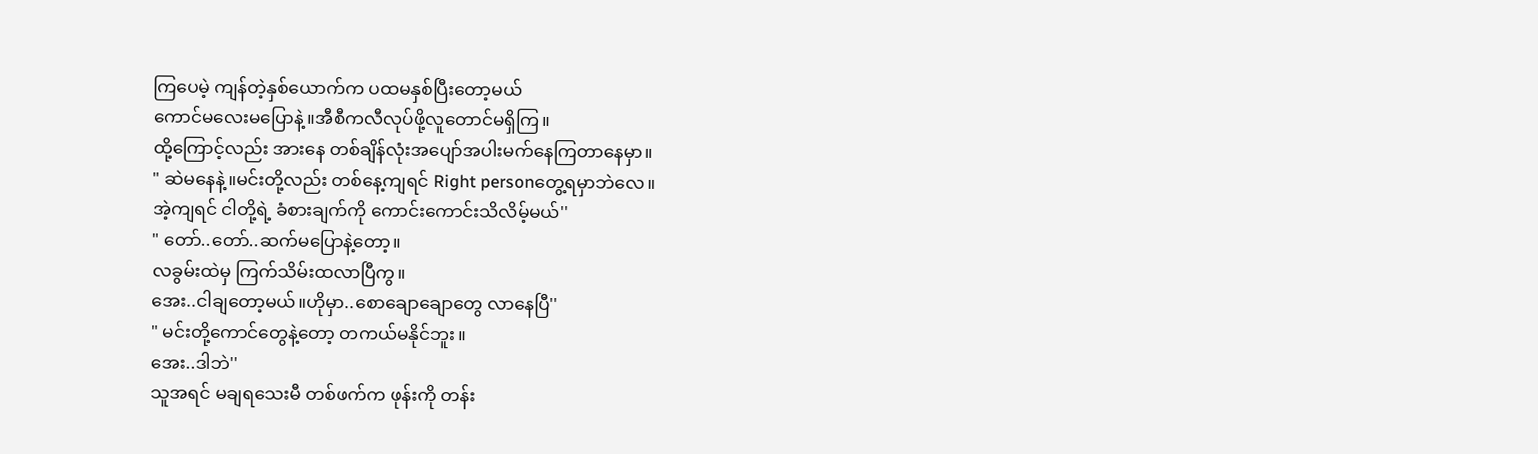ကြပေမဲ့ ကျန်တဲ့နှစ်ယောက်က ပထမနှစ်ပြီးတော့မယ်
ကောင်မလေးမပြောနဲ့။အီစီကလီလုပ်ဖို့လူတောင်မရှိကြ။
ထို့ကြောင့်လည်း အားနေ တစ်ချိန်လုံးအပျော်အပါးမက်နေကြတာနေမှာ။
" ဆဲမနေနဲ့။မင်းတို့လည်း တစ်နေ့ကျရင် Right personတွေ့ရမှာဘဲလေ။
အဲ့ကျရင် ငါတို့ရဲ့ ခံစားချက်ကို ကောင်းကောင်းသိလိမ့်မယ်''
" တော်..တော်..ဆက်မပြောနဲ့တော့။
လခွမ်းထဲမှ ကြက်သိမ်းထလာပြီကွ။
အေး..ငါချတော့မယ်။ဟိုမှာ..စောချောချောတွေ လာနေပြီ''
" မင်းတို့ကောင်တွေနဲ့တော့ တကယ်မနိုင်ဘူး။
အေး..ဒါဘဲ''
သူအရင် မချရသေးမီ တစ်ဖက်က ဖုန်းကို တန်း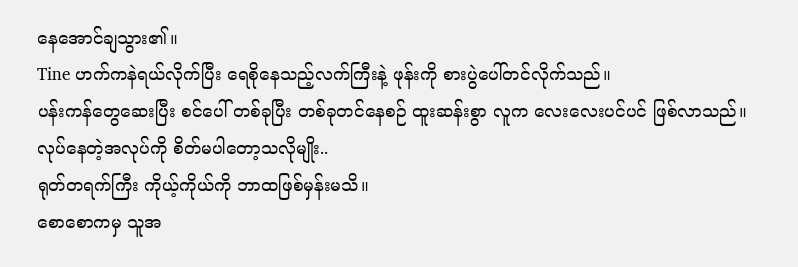နေအောင်ချသွား၏။
Tine ဟက်ကနဲရယ်လိုက်ပြီး ရေစိုနေသည့်လက်ကြီးနဲ့ ဖုန်းကို စားပွဲပေါ်တင်လိုက်သည်။
ပန်းကန်တွေဆေးပြီး စင်ပေါ် တစ်ခုပြီး တစ်ခုတင်နေစဉ် ထူးဆန်းစွာ လူက လေးလေးပင်ပင် ဖြစ်လာသည်။
လုပ်နေတဲ့အလုပ်ကို စိတ်မပါတော့သလိုမျိုး..
ရုတ်တရက်ကြီး ကိုယ့်ကိုယ်ကို ဘာထဖြစ်မှန်းမသိ။
စောစောကမှ သူအ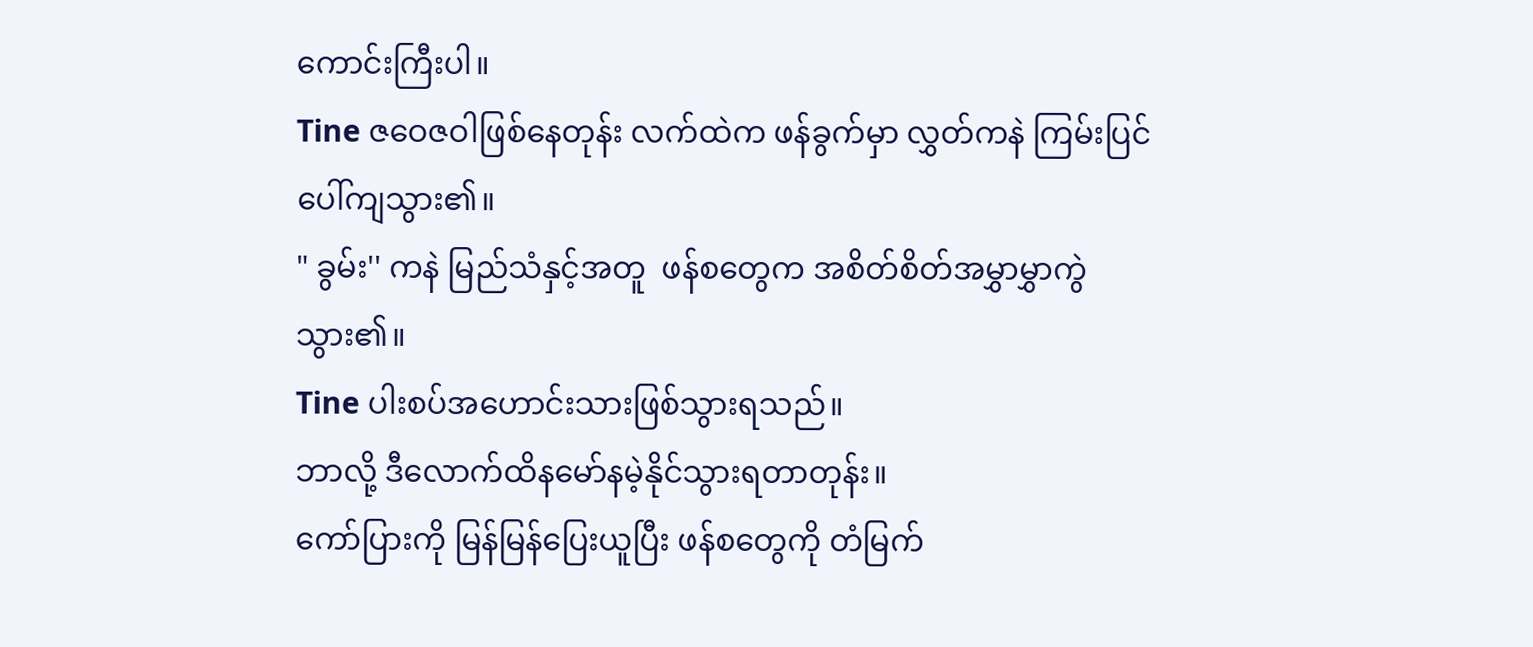ကောင်းကြီးပါ။
Tine ဇဝေဇဝါဖြစ်နေတုန်း လက်ထဲက ဖန်ခွက်မှာ လွှတ်ကနဲ ကြမ်းပြင်ပေါ်ကျသွား၏။
" ခွမ်း'' ကနဲ မြည်သံနှင့်အတူ  ဖန်စတွေက အစိတ်စိတ်အမွှာမွှာကွဲသွား၏။
Tine ပါးစပ်အဟောင်းသားဖြစ်သွားရသည်။
ဘာလို့ ဒီလောက်ထိနမော်နမဲ့နိုင်သွားရတာတုန်း။
ကော်ပြားကို မြန်မြန်ပြေးယူပြီး ဖန်စတွေကို တံမြက်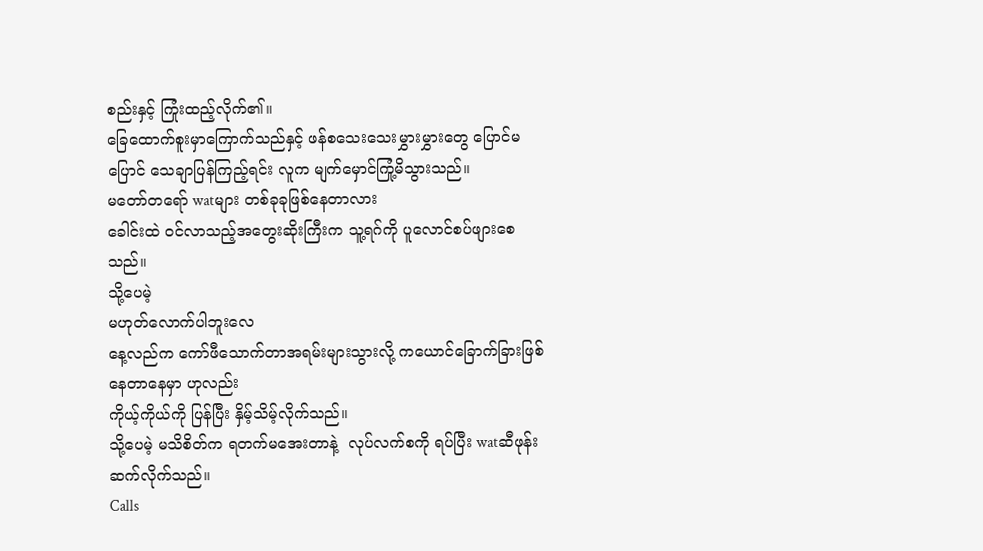စည်းနှင့် ကြုံးထည့်လိုက်၏။
ခြေထောက်စူးမှာကြောက်သည်နှင့် ဖန်စသေးသေးမွှားမွှားတွေ ပြောင်မပြောင် သေချာပြန်ကြည့်ရင်း လူက မျက်မှောင်ကြုံ့မိသွားသည်။
မတော်တရော် watများ တစ်ခုခုဖြစ်နေတာလား
ခေါင်းထဲ ဝင်လာသည့်အတွေးဆိုးကြီးက သူ့ရဂ်ကို ပူလောင်စပ်ဖျားစေသည်။
သို့ပေမဲ့
မဟုတ်လောက်ပါဘူးလေ
နေ့လည်က ကော်ဖီသောက်တာအရမ်းများသွားလို့ ကယောင်ခြောက်ခြားဖြစ်နေတာနေမှာ ဟုလည်း
ကိုယ့်ကိုယ်ကို ပြန်ပြီး နှိမ့်သိမ့်လိုက်သည်။
သို့ပေမဲ့ မသိစိတ်က ရတက်မအေးတာနဲ့  လုပ်လက်စကို ရပ်ပြီး watဆီဖုန်းဆက်လိုက်သည်။
Calls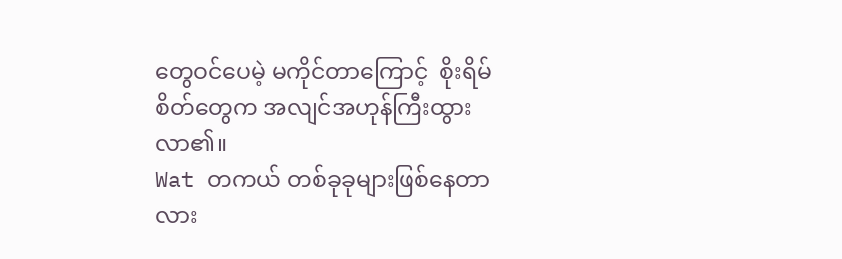တွေဝင်ပေမဲ့ မကိုင်တာကြောင့်  စိုးရိမ်စိတ်တွေက အလျင်အဟုန်ကြီးထွားလာ၏။
Wat တကယ် တစ်ခုခုများဖြစ်နေတာလား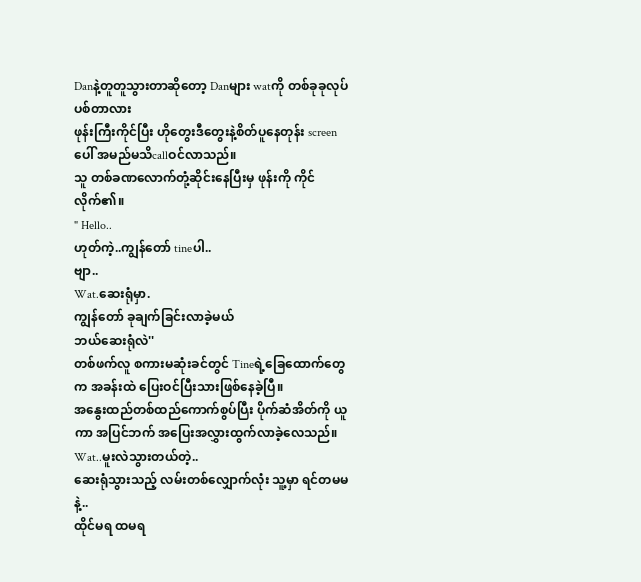Danနဲ့တူတူသွားတာဆိုတော့ Danများ watကို တစ်ခုခုလုပ်ပစ်တာလား
ဖုန်းကြီးကိုင်ပြီး ဟိုတွေးဒီတွေးနဲ့စိတ်ပူနေတုန်း screenပေါ် အမည်မသိcallဝင်လာသည်။
သူ တစ်ခဏလောက်တုံ့ဆိုင်းနေပြီးမှ ဖုန်းကို ကိုင်လိုက်၏။
" Hello..
ဟုတ်ကဲ့..ကျွန်တော် tineပါ..
ဗျာ..
Wat.ဆေးရုံမှာ.
ကျွန်တော် ခုချက်ခြင်းလာခဲ့မယ်
ဘယ်ဆေးရုံလဲ''
တစ်ဖက်လူ စကားမဆုံးခင်တွင် Tineရဲ့ခြေထောက်တွေက အခန်းထဲ ပြေးဝင်ပြီးသားဖြစ်နေခဲ့ပြီ။
အနွေးထည်တစ်ထည်ကောက်စွပ်ပြီး ပိုက်ဆံအိတ်ကို ယူကာ အပြင်ဘက် အပြေးအလွှားထွက်လာခဲ့လေသည်။
Wat..မူးလဲသွားတယ်တဲ့..
ဆေးရုံသွားသည့် လမ်းတစ်လျှောက်လုံး သူ့မှာ ရင်တမမနဲ့..
ထိုင်မရ ထမရ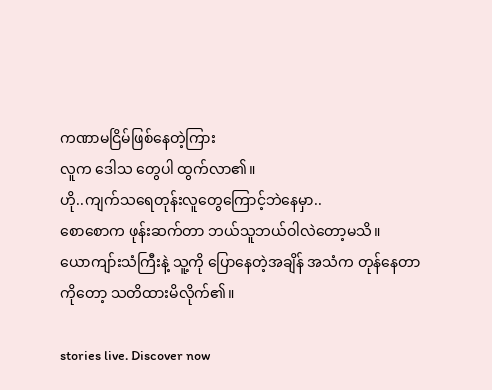ကဏာမငြိမ်ဖြစ်နေတဲ့ကြား
လူက ဒေါသ တွေပါ ထွက်လာ၏။
ဟို..ကျက်သရေတုန်းလူတွေကြောင့်ဘဲနေမှာ..
စောစောက ဖုန်းဆက်တာ ဘယ်သူဘယ်ဝါလဲတော့မသိ။
ယောကျာ်းသံကြီးနဲ့ သူ့ကို ပြောနေတဲ့အချိန် အသံက တုန်နေတာကိုတော့ သတိထားမိလိုက်၏။

stories live. Discover now